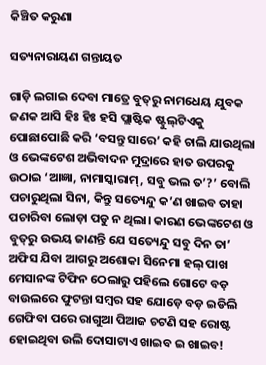କିଞ୍ଚିତ କରୁଣା

ସତ୍ୟନାରାୟଣ ଗନ୍ତାୟତ

ଗାଡ଼ି ଲଗାଇ ଦେବା ମାତ୍ରେ ବୁତ୍‌ରୁ ନାମଧେୟ ଯୁବକ ଜଣକ ଆସି ହିଃ ହିଃ ହସି ପ୍ଲାଷ୍ଟିକ ଷ୍ଟୁଲ୍‌ଟିଏକୁ ପୋଛାପୋଛି କରି ‘ବସନ୍ତୁ ସାରେ’ କହି ଚାଲି ଯାଉଥିଲା ଓ ଭେଙ୍କଟେଶ ଅଭିବାଦନ ମୁଦ୍ରାରେ ହାତ ଉପରକୁ ଉଠାଇ ‘ଆଜ୍ଞା, ନାମାସ୍କାରାମ୍, ସବୁ ଭଲ ତ’?’ ବୋଲି ପଚାରୁଥିଲା ସିନା, କିନ୍ତୁ ସତ୍ୟେନ୍ଦୁ କ’ଣ ଖାଇବ ତାହା ପଚାରିବା ଲୋଡ଼‌ା ପଡୁ ନ ଥିଲା। କାରଣ ଭେଙ୍କଟେଶ ଓ ବୁତ୍‌ରୁ ଉଭୟ ଜାଣନ୍ତି ଯେ ସତ୍ୟେନ୍ଦୁ ସବୁ ଦିନ ତା’ ଅଫିସ ଯିବା ଆଗରୁ ଅଶୋକା ସିନେମା ହଲ୍ ପାଖ ମେସାନଙ୍କ ଟିଫିନ ଠେଲାରୁ ପହିଲେ ଗୋଟେ ବଡ଼ ବାଉଲରେ ଫୁଟନ୍ତା ସମ୍ବର ସହ ଯୋଡ଼େ ବଡ଼ ଇଡିଲି ଗେଫିବା ପରେ ରାଗୁଆ ପିଆଜ ଚଟଣି ସହ ରୋଷ୍ଟ ହୋଇଥିବା ଉଲି ଦୋସାଟାଏ ଖାଇବ ଇ ଖାଇବ!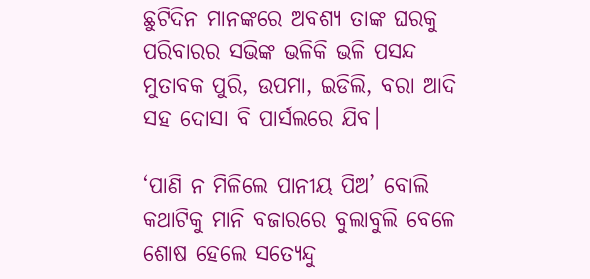ଛୁଟିଦିନ ମାନଙ୍କରେ ଅବଶ୍ୟ ତାଙ୍କ ଘରକୁ ପରିବାରର ସଭିଙ୍କ ଭଳିକି ଭଳି ପସନ୍ଦ ମୁତାବକ ପୁରି, ଉପମା, ଇଡିଲି, ବରା ଆଦି ସହ ଦୋସା ବି ପାର୍ସଲରେ ଯିବ।

‘ପାଣି ନ ମିଳିଲେ ପାନୀୟ ପିଅ’ ବୋଲି କଥାଟିକୁ ମାନି ବଜାରରେ ବୁଲାବୁଲି ବେଳେ ଶୋଷ ହେଲେ ସତ୍ୟେନ୍ଦୁ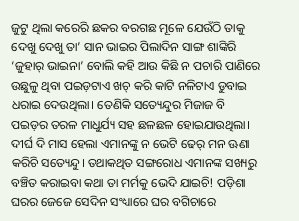ଜୁଟୁ ଥିଲା କରେରି ଛକର ବରଗଛ ମୂଳେ ଯେଉଁଠି ତାକୁ ଦେଖୁ ଦେଖୁ ତା’ ସାନ ଭାଇର ପିଲାଦିନ ସାଙ୍ଗ ଶାଙ୍କିରି ‘ଜୁହାର୍ ଭାଇନା’ ବୋଲି କହି ଆଉ କିଛି ନ ପଚାରି ପାଣିରେ ଉଛୁଳୁ ଥିବା ପଇଡ଼ଟାଏ ଖଚ୍ କରି କାଟି ନଳିଟାଏ ଡୁବାଇ ଧରାଇ ଦେଉଥିଲା। ତେଣିକି ସତ୍ୟେନ୍ଦୁର ମିଜାଜ ବି ପଇଡ଼ର ତରଳ ମାଧୁର୍ଯ୍ୟ ସହ ଛଳଛଳ ହୋଇଯାଉଥିଲା। ଦୀର୍ଘ ଦି ମାସ ହେଲା ଏମାନଙ୍କୁ ନ ଭେଟି ଢେର୍ ମନ ଊଣା କରିଚି ସତ୍ୟେନ୍ଦୁ। ତଥାକଥିତ ସଙ୍ଗରୋଧ ଏମାନଙ୍କ ସଖ୍ୟରୁ ବଞ୍ଚିତ କରାଇବା କଥା ତା ମର୍ମକୁ ଭେଦି ଯାଇଚି! ପଡ଼ିଶା ଘରର ଜେଜେ ସେଦିନ ସଂଧ୍ୟାରେ ଘର ବଗିଚାରେ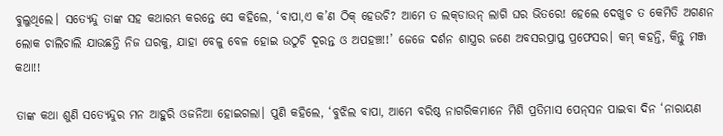ବୁଲୁଥିଲେ। ସତ୍ୟେନ୍ଦୁ ତାଙ୍କ ସହ କଥାରମ୍ଭ କରନ୍ତେ ସେ କହିଲେ, ‘ବାପା,ଏ କ’ଣ ଠିକ୍ ହେଉଚି? ଆମେ ତ ଲକ୍‌ଡାଉନ୍‌ ଲାଗି ଘର ଭିତରେ! ହେଲେ ଦେଖୁଚ ତ କେମିତି ଅଗଣନ ଲୋକ ଚାଲିଚାଲି ଯାଉଛନ୍ତି ନିଜ ଘରକୁ, ଯାହା ବେଳୁ ବେଳ ହୋଇ ଉଠୁଚି ଦୂରନ୍ତ ଓ ଅପହଞ୍ଚ!!’ ଜେଜେ ଦର୍ଶନ ଶାସ୍ତ୍ରର ଜଣେ ଅବସରପ୍ରାପ୍ତ ପ୍ରଫେସର। କମ୍ କହନ୍ତି, କିନ୍ତୁ ମଞ୍ଜ କଥା!!

ତାଙ୍କ କଥା ଶୁଣି ସତ୍ୟେନ୍ଦୁର ମନ ଆହୁରି ଓଜନିଆ ହୋଇଗଲା। ପୁଣି କହିଲେ, ‘ବୁଝିଲ ବାପା, ଆମେ ବରିଷ୍ଠ ନାଗରିକମାନେ ମିଶି ପ୍ରତିମାସ ପେନ୍‌ସନ ପାଇବା ଦିନ ‘ନାରାୟଣ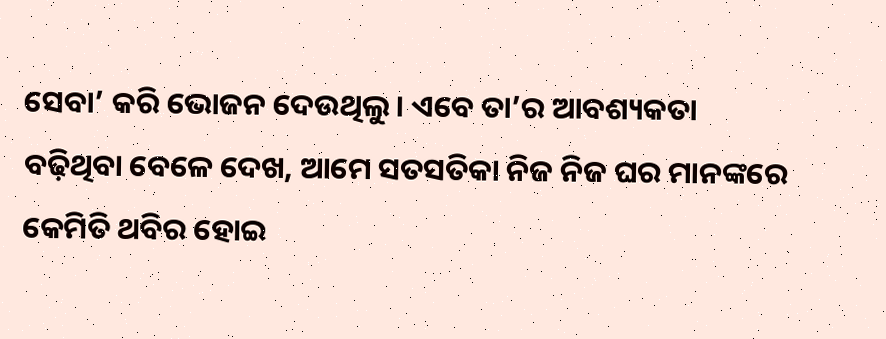ସେବା’ କରି ଭୋଜନ ଦେଉଥିଲୁ। ଏବେ ତା’ର ଆବଶ୍ୟକତା ବଢ଼ିଥିବା ବେଳେ ଦେଖ, ଆମେ ସତସତିକା ନିଜ ନିଜ ଘର ମାନଙ୍କରେ କେମିତି ଥବିର ହୋଇ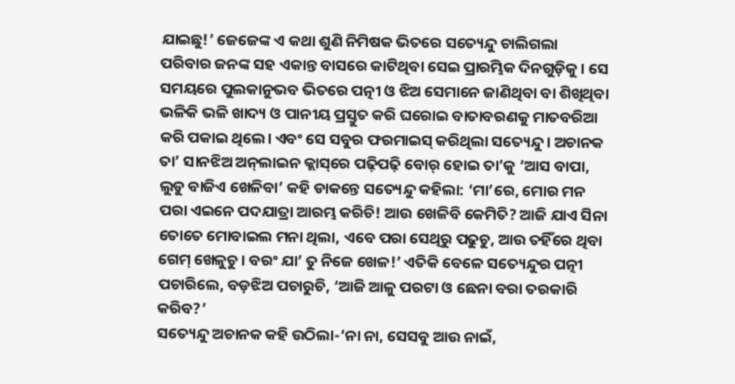ଯାଇଛୁ!’ ଜେଜେଙ୍କ ଏ କଥା ଶୁଣି ନିମିଷକ ଭିତରେ ସତ୍ୟେନ୍ଦୁ ଚାଲିଗଲା ପରିବାର ଜନଙ୍କ ସହ ଏକାନ୍ତ ବାସରେ କାଟିଥିବା ସେଇ ପ୍ରାରମ୍ଭିକ ଦିନଗୁଡ଼ିକୁ। ସେ ସମୟରେ ପୁଲକାନୁଭବ ଭିତରେ ପତ୍ନୀ ଓ ଝିଅ ସେମାନେ ଜାଣିଥିବା ବା ଶିଖିଥିବା ଭଳିକି ଭଳି ଖାଦ୍ୟ ଓ ପାନୀୟ ପ୍ରସ୍ତୁତ କରି ଘରୋଇ ବାତାବରଣକୁ ମାତବରିଆ କରି ପକାଇ ଥିଲେ। ଏବଂ ସେ ସବୁର ଫରମାଇସ୍ କରିଥିଲା ସତ୍ୟେନ୍ଦୁ। ଅଚାନକ ତା’ ସାନଝିଅ ଅନ୍‌ଲାଇନ କ୍ଲାସ୍‌ରେ ପଢ଼ିପଢ଼ି ବୋର୍ ହୋଇ ତା’କୁ ‘ଆସ ବାପା, ଲୁଡୁ ବାଜିଏ ଖେଳିବା’ କହି ଡାକନ୍ତେ ସତ୍ୟେନ୍ଦୁ କହିଲା: ‘ମା’ରେ, ମୋର ମନ ପରା ଏଇନେ ପଦଯାତ୍ରା ଆରମ୍ଭ କରିଚି! ଆଉ ଖେଳିବି କେମିତି? ଆଜି ଯାଏ ସିନା ତୋତେ ମୋବାଇଲ ମନା ଥିଲା, ଏବେ ପରା ସେଥିରୁ ପଢୁଚୁ, ଆଉ ତହିଁରେ ଥିବା ଗେମ୍ ଖେଳୁଚୁ। ବରଂ ଯା’ ତୁ ନିଜେ ଖେଳ!’ ଏତିକି ବେଳେ ସତ୍ୟେନ୍ଦୁର ପତ୍ନୀ ପଚାରିଲେ, ବଡ଼ଝିଅ ପଚାରୁଚି, ‘ଆଜି ଆଳୁ ପରଟା ଓ ଛେନା ବରା ତରକାରି କରିବ?’
ସତ୍ୟେନ୍ଦୁ ଅଚାନକ କହି ଉଠିଲା-‘ନା ନା, ସେସବୁ ଆଉ ନାଇଁ,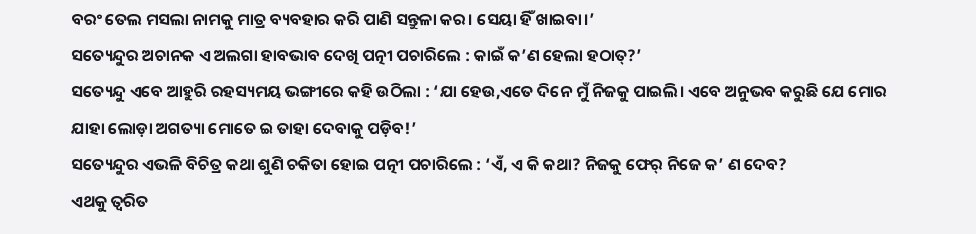ବରଂ ତେଲ ମସଲା ନାମକୁ ମାତ୍ର ବ୍ୟବହାର କରି ପାଣି ସନ୍ତୁଳା କର। ସେୟା ହିଁ ଖାଇବା।’
ସତ୍ୟେନ୍ଦୁର ଅଚାନକ ଏ ଅଲଗା ହାବଭାବ ଦେଖି ପତ୍ନୀ ପଚାରିଲେ : କାଇଁ କ’ଣ ହେଲା ହଠାତ୍‌?’
ସତ୍ୟେନ୍ଦୁ ଏବେ ଆହୁରି ରହସ୍ୟମୟ ଭଙ୍ଗୀରେ କହି ଉଠିଲା : ‘ଯା ହେଉ,ଏତେ ଦିନେ ମୁଁ ନିଜକୁ ପାଇଲି। ଏବେ ଅନୁଭବ କରୁଛି ଯେ ମୋର ଯାହା ଲୋଡ଼ା ଅଗତ୍ୟା ମୋତେ ଇ ତାହା ଦେବାକୁ ପଡ଼ିବ!’
ସତ୍ୟେନ୍ଦୁର ଏଭଳି ବିଚିତ୍ର କଥା ଶୁଣି ଚକିତା ହୋଇ ପତ୍ନୀ ପଚାରିଲେ : ‘ଏଁ, ଏ କି କଥା? ନିଜକୁ ଫେର୍ ନିଜେ କ’ ଣ ଦେବ?
ଏଥକୁ ତ୍ୱରିତ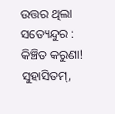ଉତ୍ତର ଥିଲା ସତ୍ୟେନ୍ଦୁର : କିଞ୍ଚିତ କରୁଣା!
ସୁହାସିତମ୍,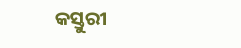କସ୍ତୁରୀ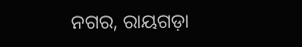ନଗର, ରାୟଗଡ଼ା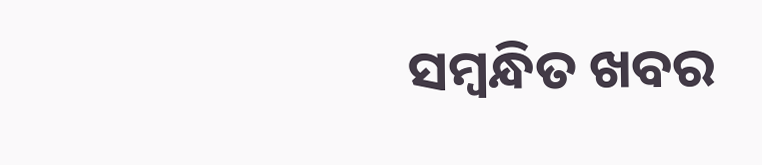ସମ୍ବନ୍ଧିତ ଖବର